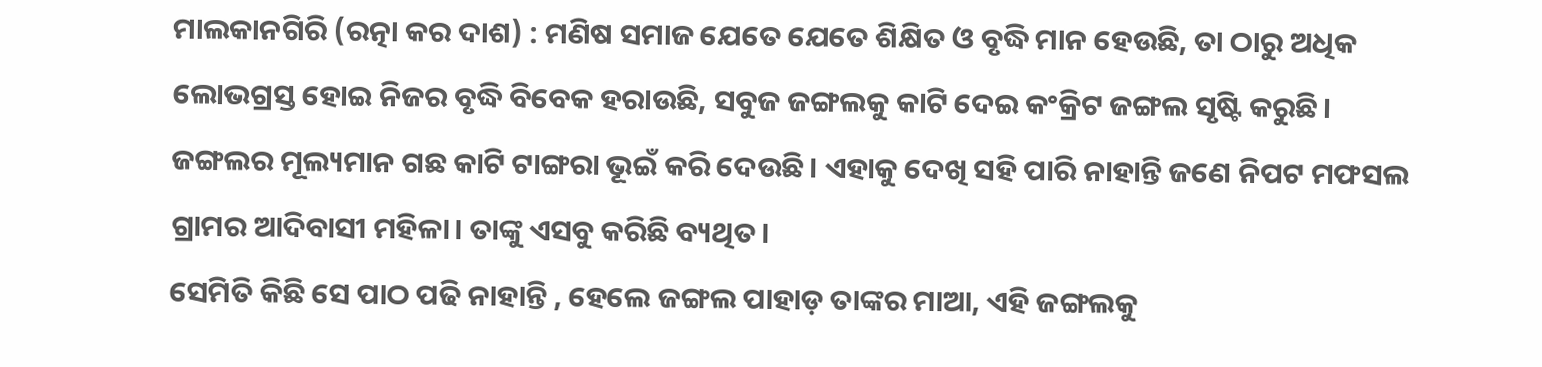ମାଲକାନଗିରି (ରତ୍ନା କର ଦାଶ) : ମଣିଷ ସମାଜ ଯେତେ ଯେତେ ଶିକ୍ଷିତ ଓ ବୃଦ୍ଧି ମାନ ହେଉଛି, ତା ଠାରୁ ଅଧିକ ଲୋଭଗ୍ରସ୍ତ ହୋଇ ନିଜର ବୃଦ୍ଧି ବିବେକ ହରାଉଛି, ସବୁଜ ଜଙ୍ଗଲକୁ କାଟି ଦେଇ କଂକ୍ରିଟ ଜଙ୍ଗଲ ସୃଷ୍ଟି କରୁଛି। ଜଙ୍ଗଲର ମୂଲ୍ୟମାନ ଗଛ କାଟି ଟାଙ୍ଗରା ଭୂଇଁ କରି ଦେଉଛି। ଏହାକୁ ଦେଖି ସହି ପାରି ନାହାନ୍ତି ଜଣେ ନିପଟ ମଫସଲ ଗ୍ରାମର ଆଦିବାସୀ ମହିଳା। ତାଙ୍କୁ ଏସବୁ କରିଛି ବ୍ୟଥିତ।
ସେମିତି କିଛି ସେ ପାଠ ପଢି ନାହାନ୍ତି , ହେଲେ ଜଙ୍ଗଲ ପାହାଡ଼ ତାଙ୍କର ମାଆ, ଏହି ଜଙ୍ଗଲକୁ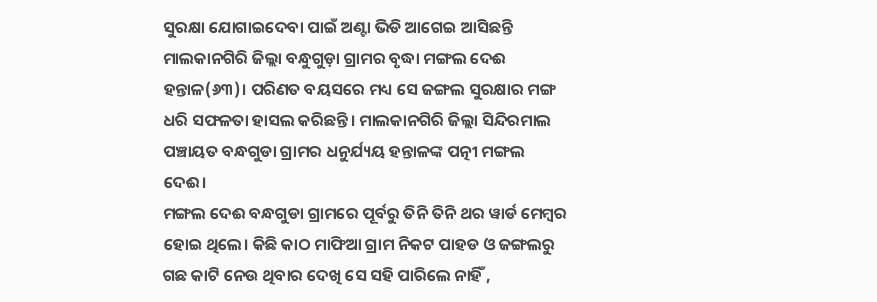ସୁରକ୍ଷା ଯୋଗାଇଦେବା ପାଇଁ ଅଣ୍ଟା ଭିଡି ଆଗେଇ ଆସିଛନ୍ତି ମାଲକାନଗିରି ଜିଲ୍ଲା ବନ୍ଧୁଗୁଡ଼ା ଗ୍ରାମର ବୃଦ୍ଧା ମଙ୍ଗଲ ଦେଈ ହନ୍ତାଳ(୬୩)। ପରିଣତ ବୟସରେ ମଧ୍ୟ ସେ ଜଙ୍ଗଲ ସୁରକ୍ଷାର ମଙ୍ଗ ଧରି ସଫଳତା ହାସଲ କରିଛନ୍ତି। ମାଲକାନଗିରି ଜିଲ୍ଲା ସିନ୍ଦିରମାଲ ପଞ୍ଚାୟତ ବନ୍ଧଗୁଡା ଗ୍ରାମର ଧନୁର୍ଯ୍ୟୟ ହନ୍ତାଳଙ୍କ ପତ୍ନୀ ମଙ୍ଗଲ ଦେଈ।
ମଙ୍ଗଲ ଦେଈ ବନ୍ଧଗୁଡା ଗ୍ରାମରେ ପୂର୍ବରୁ ତିନି ତିନି ଥର ୱାର୍ଡ ମେମ୍ବର ହୋଇ ଥିଲେ। କିଛି କାଠ ମାଫିଆ ଗ୍ରାମ ନିକଟ ପାହଡ ଓ ଜଙ୍ଗଲରୁ ଗଛ କାଟି ନେଉ ଥିବାର ଦେଖି ସେ ସହି ପାରିଲେ ନାହିଁ ,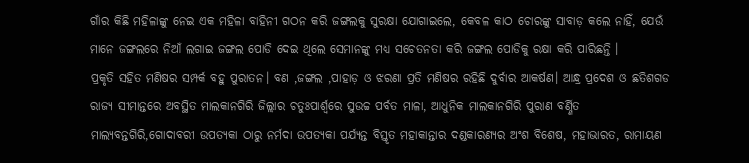ଗାଁର କିଛି ମହିଳାଙ୍କୁ ନେଇ ଏକ ମହିଳା ବାହିନୀ ଗଠନ କରି ଜଙ୍ଗଲକୁ ସୁରକ୍ଷା ଯୋଗାଇଲେ, କେବଳ କାଠ ଚୋରଙ୍କୁ ସାବାଡ଼ କଲେ ନାହିଁ, ଯେଉଁ ମାନେ ଜଙ୍ଗଲରେ ନିଆଁ ଲଗାଇ ଜଙ୍ଗଲ ପୋଡି ଦେଇ ଥିଲେ ସେମାନଙ୍କୁ ମଧ୍ୟ ସଚେତନତା କରି ଜଙ୍ଗଲ ପୋଡିକୁ ରକ୍ଷା କରି ପାରିଛନ୍ତି ।
ପ୍ରକୃତି ସହିତ ମଣିଷର ସମ୍ପର୍କ ବହୁ ପୁରାତନ। ବଣ ,ଜଙ୍ଗଲ ,ପାହାଡ଼ ଓ ଝରଣା ପ୍ରତି ମଣିଷର ରହିଛି ଦୁର୍ବାର ଆକର୍ଷଣ। ଆନ୍ଧ୍ର ପ୍ରଦେଶ ଓ ଛତିଶଗଡ ରାଜ୍ୟ ସୀମାନ୍ତରେ ଅବସ୍ଥିତ ମାଲକାନଗିରି ଜିଲ୍ଲାର ଚତୁଃପାର୍ଶ୍ବରେ ସୁଉଚ୍ଚ ପର୍ବତ ମାଳା, ଆଧୁନିକ ମାଲକାନଗିରି ପୁରାଣ ବର୍ଣ୍ଣିତ ମାଲ୍ୟବନ୍ତଗିରି,ଗୋଦାବରୀ ଉପତ୍ୟକା ଠାରୁ ନର୍ମଦା ଉପତ୍ୟକା ପର୍ଯ୍ୟନ୍ତ ବିସ୍ତୃତ ମହାକାନ୍ତାର ଦଣ୍ଡକାରଣ୍ୟର ଅଂଶ ବିଶେଷ, ମହାଭାରତ, ରାମାୟଣ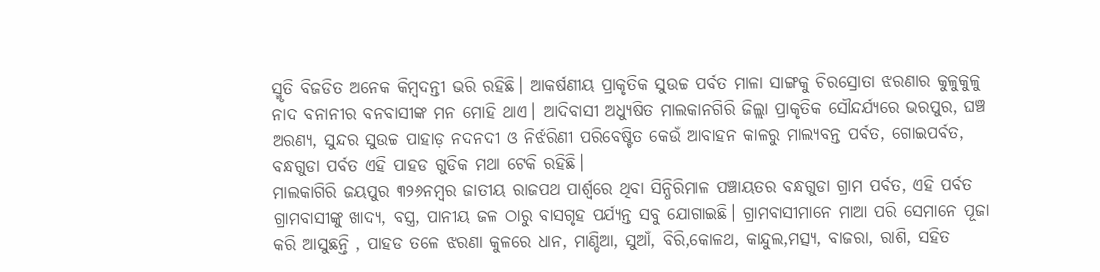ସ୍ମୃତି ବିଜଡିତ ଅନେକ କିମ୍ବଦନ୍ତୀ ଭରି ରହିଛି। ଆକର୍ଷଣୀୟ ପ୍ରାକୃତିକ ସୁଉଚ୍ଚ ପର୍ବତ ମାଳା ସାଙ୍ଗକୁ ଚିରସ୍ରୋତା ଝରଣାର କୁଳୁକୁଳୁ ନାଦ ବନାନୀର ବନବାସୀଙ୍କ ମନ ମୋହି ଥାଏ। ଆଦିବାସୀ ଅଧ୍ୟୁଷିତ ମାଲକାନଗିରି ଜିଲ୍ଲା ପ୍ରାକୃତିକ ସୌନ୍ଦର୍ଯ୍ୟରେ ଭରପୁର, ଘଞ୍ଚ ଅରଣ୍ୟ, ସୁନ୍ଦର ସୁଉଚ୍ଚ ପାହାଡ଼ ନଦନଦୀ ଓ ନିର୍ଝରିଣୀ ପରିବେଷ୍ଟିତ କେଉଁ ଆବାହନ କାଳରୁ ମାଲ୍ୟବନ୍ତ ପର୍ବତ, ଗୋଇପର୍ବତ, ବନ୍ଧଗୁଡା ପର୍ବତ ଏହି ପାହଡ ଗୁଡିକ ମଥା ଟେକି ରହିଛି।
ମାଲକାଗିରି ଜୟପୁର ୩୨୬ନମ୍ବର ଜାତୀୟ ରାଜପଥ ପାର୍ଶ୍ଵରେ ଥିବା ସିନ୍ଧିରିମାଳ ପଞ୍ଚାୟତର ବନ୍ଧଗୁଡା ଗ୍ରାମ ପର୍ବତ, ଏହି ପର୍ବତ ଗ୍ରାମବାସୀଙ୍କୁ ଖାଦ୍ୟ, ବସ୍ତ୍ର, ପାନୀୟ ଜଳ ଠାରୁ ବାସଗୃହ ପର୍ଯ୍ୟନ୍ତ ସବୁ ଯୋଗାଇଛି। ଗ୍ରାମବାସୀମାନେ ମାଆ ପରି ସେମାନେ ପୂଜା କରି ଆସୁଛନ୍ତି , ପାହଡ ତଳେ ଝରଣା କୁଳରେ ଧାନ, ମାଣ୍ଡିଆ, ସୁଆଁ, ବିରି,କୋଳଥ, କାନ୍ଦୁଲ,ମତ୍ସ୍ୟ, ବାଜରା, ରାଶି, ସହିତ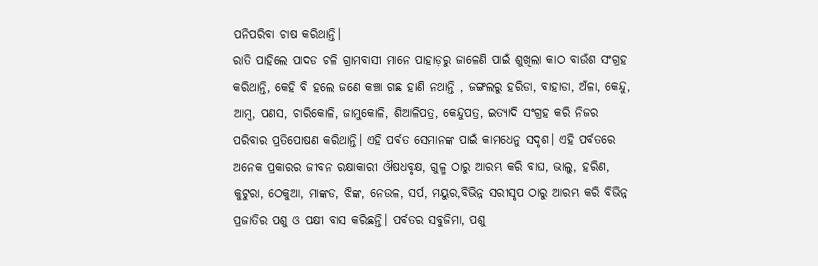ପନିପରିବା ଚାଷ କରିଥାନ୍ତି।
ରାତି ପାହିଲେ ପାଦଡ ଚଳି ଗ୍ରାମବାସୀ ମାନେ ପାହାଡ଼ରୁ ଜାଳେଣି ପାଇଁ ଶୁଖିଲା କାଠ ବାଉଁଶ ସଂଗ୍ରହ କରିଥାନ୍ତି, କେହି ବି ହଲେ ଜଣେ କଞ୍ଚା ଗଛ ହାଣି ନଥାନ୍ତି , ଜଙ୍ଗଲରୁ ହରିଡା, ବାହାଡା, ଅଁଳା, କେନ୍ଦୁ, ଆମ୍ବ, ପଣସ, ଚାରିକୋଳି, ଜାମୁକୋଳି, ଶିଆଳିପତ୍ର, କେନ୍ଦୁପତ୍ର, ଇତ୍ୟାଦି ସଂଗ୍ରହ କରି ନିଜର ପରିବାର ପ୍ରତିପୋଷଣ କରିଥାନ୍ତି। ଏହି ପର୍ବତ ସେମାନଙ୍କ ପାଇଁ କାମଧେନୁ ସଦୃଶ। ଏହି ପର୍ବତରେ ଅନେକ ପ୍ରକାରର ଜୀବନ ରକ୍ଷାକାରୀ ଔଷଧବୃକ୍ଷ, ଗୁଳ୍ମ ଠାରୁ ଆରମ୍ଭ କରି ବାଘ, ଭାଲୁ, ହରିଣ, କୁଟୁରା, ଠେକୁଆ, ମାଙ୍କଡ, ଝିଙ୍କ, ନେଉଳ, ସର୍ପ, ମୟୁର,ବିଭିନ୍ନ ସରୀସୃପ ଠାରୁ ଆରମ୍ଭ କରି ବିଭିନ୍ନ ପ୍ରଜାତିର ପଶୁ ଓ ପକ୍ଷୀ ବାସ କରିଛନ୍ତି। ପର୍ବତର ସବୁଜିମା, ପଶୁ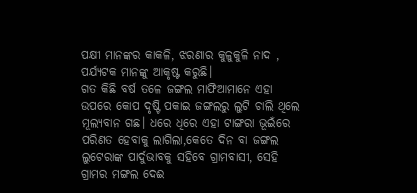ପକ୍ଷୀ ମାନଙ୍କର କାକଳି, ଝରଣାର କୁଳୁକୁଳି ନାଦ , ପର୍ଯ୍ୟଟକ ମାନଙ୍କୁ ଆକୃଷ୍ଟ କରୁଛି।
ଗତ କିଛି ବର୍ଷ ତଳେ ଜଙ୍ଗଲ ମାଫିଆମାନେ ଏହା ଉପରେ କୋପ ଦୃଷ୍ଟି ପକାଇ ଜଙ୍ଗଲରୁ ଲୁଟି ଚାଲି ଥିଲେ ମୂଲ୍ୟବାନ ଗଛ। ଧରେ ଧିରେ ଏହା ଟାଙ୍ଗରା ଭୂଇଁରେ ପରିଣତ ହେବାକୁ ଲାଗିଲା,କେତେ ଦିନ ବା ଜଙ୍ଗଲ ଲୁଟେରାଙ୍କ ପାର୍ଦୁଭାବକୁ ସହିବେ ଗ୍ରାମବାସୀ, ସେହି ଗ୍ରାମର ମଙ୍ଗଲ ଦେଈ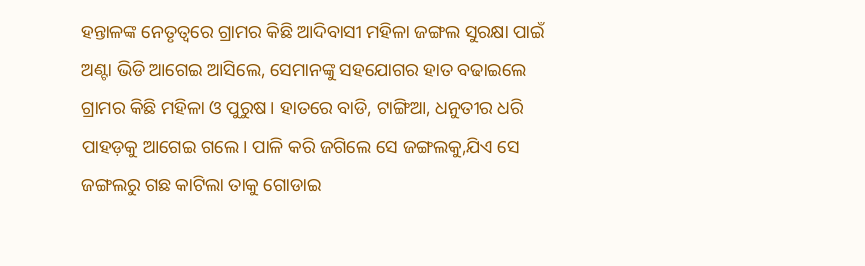ହନ୍ତାଳଙ୍କ ନେତୃତ୍ବରେ ଗ୍ରାମର କିଛି ଆଦିବାସୀ ମହିଳା ଜଙ୍ଗଲ ସୁରକ୍ଷା ପାଇଁ ଅଣ୍ଟା ଭିଡି ଆଗେଇ ଆସିଲେ, ସେମାନଙ୍କୁ ସହଯୋଗର ହାତ ବଢାଇଲେ ଗ୍ରାମର କିଛି ମହିଳା ଓ ପୁରୁଷ। ହାତରେ ବାଡି, ଟାଙ୍ଗିଆ, ଧନୁତୀର ଧରି ପାହଡ଼କୁ ଆଗେଇ ଗଲେ। ପାଳି କରି ଜଗିଲେ ସେ ଜଙ୍ଗଲକୁ,ଯିଏ ସେ ଜଙ୍ଗଲରୁ ଗଛ କାଟିଲା ତାକୁ ଗୋଡାଇ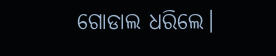ଗୋଡାଲ ଧରିଲେ।